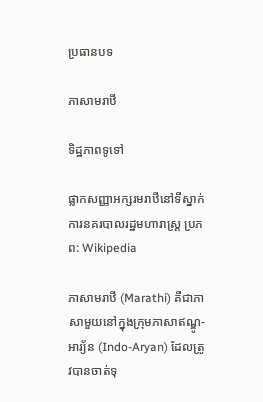ប្រធានបទ

ភាសាមរាឋី

ទិដ្ឋភាពទូទៅ

ផ្លាកសញ្ញាអក្សរមរាឋីនៅទីស្នាក់ការនគរបាលរដ្ឋមហារាស្ត្រ ប្រភព: Wikipedia

ភាសាមរាឋី (Marathi) គឺជាភាសាមួយនៅក្នុងក្រុមភាសាឥណ្ឌូ-អារ្យ័ន (Indo-Aryan) ដែលត្រូវបានចាត់ទុ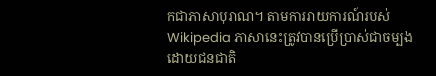កជាភាសាបុរាណ។ តាមការរាយការណ៍របស់ Wikipedia ភាសានេះត្រូវបានប្រើប្រាស់ជាចម្បងដោយជនជាតិ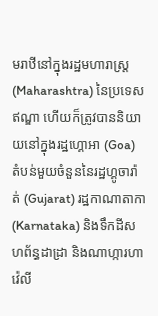មរាឋីនៅក្នុងរដ្ឋមហារាស្ត្រ (Maharashtra) នៃប្រទេសឥណ្ឌា ហើយក៏ត្រូវបាននិយាយនៅក្នុងរដ្ឋហ្គោអា (Goa) តំបន់មួយចំនួននៃរដ្ឋហ្គូចារ៉ាត់ (Gujarat) រដ្ឋកាណាតាកា (Karnataka) និងទឹកដីសហព័ន្ធដាដ្រា និងណាហ្ការហាវ៉េលី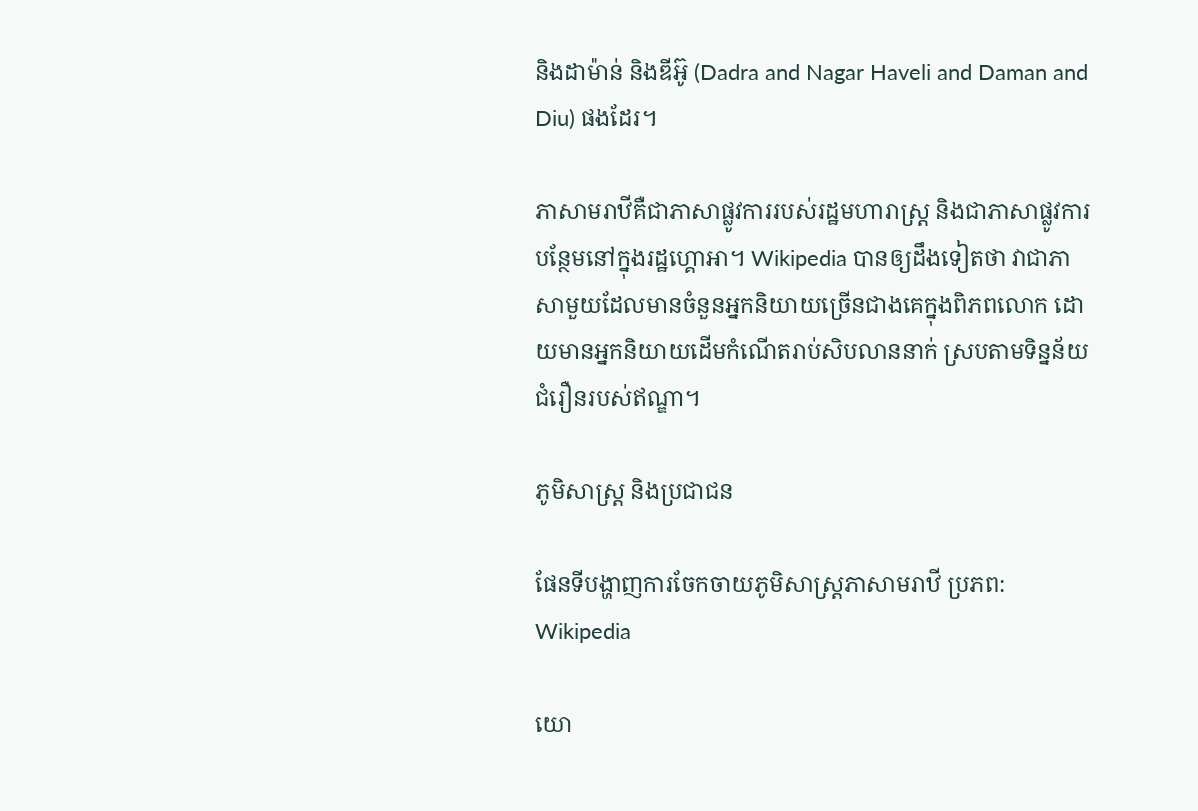និងដាម៉ាន់ និងឌីអ៊ូ (Dadra and Nagar Haveli and Daman and Diu) ផងដែរ។

ភាសាមរាឋីគឺជាភាសាផ្លូវការរបស់រដ្ឋមហារាស្ត្រ និងជាភាសាផ្លូវការបន្ថែមនៅក្នុងរដ្ឋហ្គោអា។ Wikipedia បានឲ្យដឹងទៀតថា វាជាភាសាមួយដែលមានចំនួនអ្នកនិយាយច្រើនជាងគេក្នុងពិភពលោក ដោយមានអ្នកនិយាយដើមកំណើតរាប់សិបលាននាក់ ស្របតាមទិន្នន័យជំរឿនរបស់ឥណ្ឌា។

ភូមិសាស្ត្រ និងប្រជាជន

ផែនទីបង្ហាញការចែកចាយភូមិសាស្ត្រភាសាមរាឋី ប្រភព: Wikipedia

យោ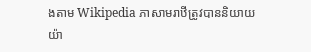ងតាម Wikipedia ភាសាមរាឋីត្រូវបាននិយាយយ៉ា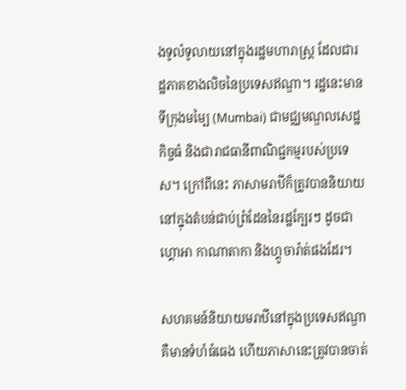ងទូលំទូលាយនៅក្នុងរដ្ឋមហារាស្ត្រ ដែលជារដ្ឋភាគខាងលិចនៃប្រទេសឥណ្ឌា។ រដ្ឋនេះមានទីក្រុងមម្បៃ (Mumbai) ជាមជ្ឈមណ្ឌលសេដ្ឋកិច្ចធំ និងជារាជធានីពាណិជ្ជកម្មរបស់ប្រទេស។ ក្រៅពីនេះ ភាសាមរាឋីក៏ត្រូវបាននិយាយនៅក្នុងតំបន់ជាប់ព្រំដែននៃរដ្ឋក្បែរៗ ដូចជាហ្គោអា កាណាតាកា និងហ្គូចារ៉ាត់ផងដែរ។

សហគមន៍និយាយមរាឋីនៅក្នុងប្រទេសឥណ្ឌាគឺមានទំហំធំធេង ហើយភាសានេះត្រូវបានចាត់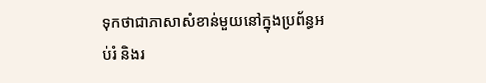ទុកថាជាភាសាសំខាន់មួយនៅក្នុងប្រព័ន្ធអប់រំ និងរ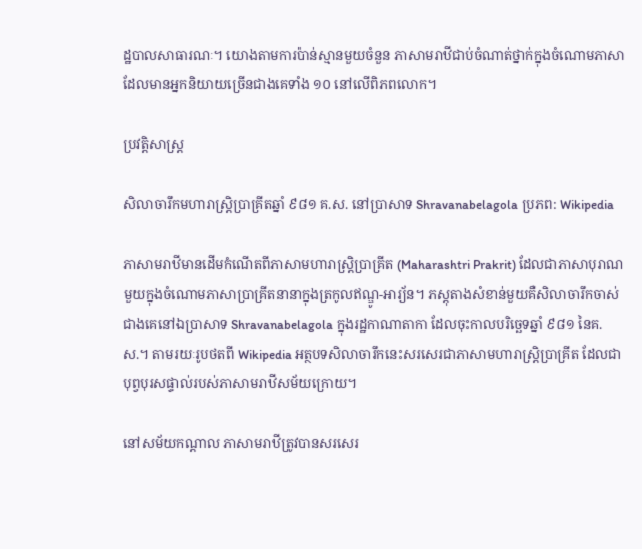ដ្ឋបាលសាធារណៈ។ យោងតាមការប៉ាន់ស្មានមួយចំនួន ភាសាមរាឋីជាប់ចំណាត់ថ្នាក់ក្នុងចំណោមភាសាដែលមានអ្នកនិយាយច្រើនជាងគេទាំង ១០ នៅលើពិភពលោក។

ប្រវត្តិសាស្ត្រ

សិលាចារឹកមហារាស្ត្រិប្រាគ្រីតឆ្នាំ ៩៨១ គ.ស. នៅប្រាសាទ Shravanabelagola ប្រភព: Wikipedia

ភាសាមរាឋីមានដើមកំណើតពីភាសាមហារាស្ត្រិប្រាគ្រីត (Maharashtri Prakrit) ដែលជាភាសាបុរាណមួយក្នុងចំណោមភាសាប្រាគ្រីតនានាក្នុងត្រកូលឥណ្ឌូ-អារ្យ័ន។ ភស្តុតាងសំខាន់មួយគឺសិលាចារឹកចាស់ជាងគេនៅឯប្រាសាទ Shravanabelagola ក្នុងរដ្ឋកាណាតាកា ដែលចុះកាលបរិច្ឆេទឆ្នាំ ៩៨១ នៃគ.ស.។ តាមរយៈរូបថតពី Wikipedia អត្ថបទសិលាចារឹកនេះសរសេរជាភាសាមហារាស្ត្រិប្រាគ្រីត ដែលជាបុព្វបុរសផ្ទាល់របស់ភាសាមរាឋីសម័យក្រោយ។

នៅសម័យកណ្តាល ភាសាមរាឋីត្រូវបានសរសេរ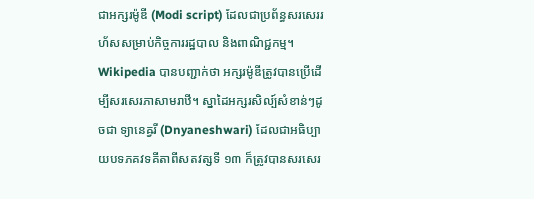ជាអក្សរម៉ូឌី (Modi script) ដែលជាប្រព័ន្ធសរសេររហ័សសម្រាប់កិច្ចការរដ្ឋបាល និងពាណិជ្ជកម្ម។ Wikipedia បានបញ្ជាក់ថា អក្សរម៉ូឌីត្រូវបានប្រើដើម្បីសរសេរភាសាមរាឋី។ ស្នាដៃអក្សរសិល្ប៍សំខាន់ៗដូចជា ទ្យានេឝ្វរី (Dnyaneshwari) ដែលជាអធិប្បាយបទភគវទគីតាពីសតវត្សទី ១៣ ក៏ត្រូវបានសរសេរ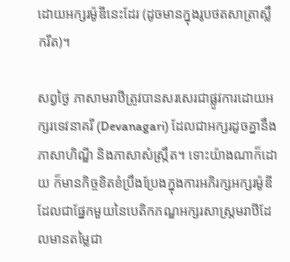ដោយអក្សរម៉ូឌីនេះដែរ (ដូចមានក្នុងរូបថតសាត្រាស្លឹករឹត)។

សព្វថ្ងៃ ភាសាមរាឋីត្រូវបានសរសេរជាផ្លូវការដោយអក្សរទេវនាគរី (Devanagari) ដែលជាអក្សរដូចគ្នានឹងភាសាហិណ្ឌី និងភាសាសំស្ក្រឹត។ ទោះយ៉ាងណាក៏ដោយ ក៏មានកិច្ចខិតខំប្រឹងប្រែងក្នុងការអភិរក្សអក្សរម៉ូឌី ដែលជាផ្នែកមួយនៃបេតិកភណ្ឌអក្សរសាស្ត្រមរាឋីដែលមានតម្លៃជា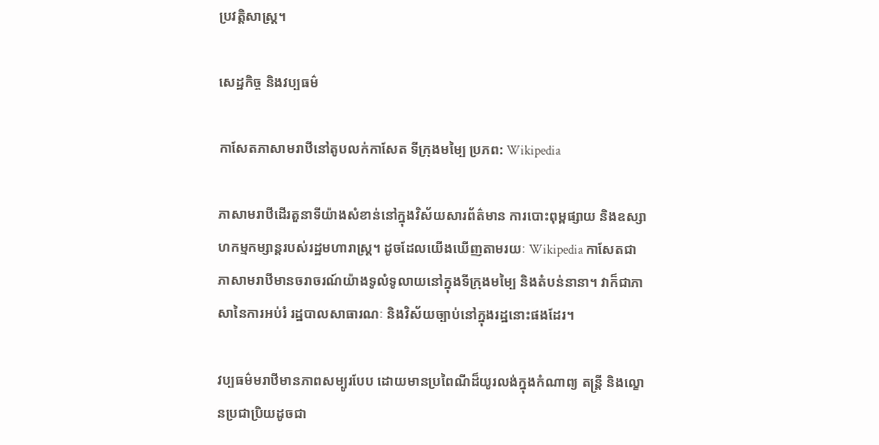ប្រវត្តិសាស្ត្រ។

សេដ្ឋកិច្ច និងវប្បធម៌

កាសែតភាសាមរាឋីនៅតូបលក់កាសែត ទីក្រុងមម្បៃ ប្រភព: Wikipedia

ភាសាមរាឋីដើរតួនាទីយ៉ាងសំខាន់នៅក្នុងវិស័យសារព័ត៌មាន ការបោះពុម្ពផ្សាយ និងឧស្សាហកម្មកម្សាន្តរបស់រដ្ឋមហារាស្ត្រ។ ដូចដែលយើងឃើញតាមរយៈ Wikipedia កាសែតជាភាសាមរាឋីមានចរាចរណ៍យ៉ាងទូលំទូលាយនៅក្នុងទីក្រុងមម្បៃ និងតំបន់នានា។ វាក៏ជាភាសានៃការអប់រំ រដ្ឋបាលសាធារណៈ និងវិស័យច្បាប់នៅក្នុងរដ្ឋនោះផងដែរ។

វប្បធម៌មរាឋីមានភាពសម្បូរបែប ដោយមានប្រពៃណីដ៏យូរលង់ក្នុងកំណាព្យ តន្ត្រី និងល្ខោនប្រជាប្រិយដូចជា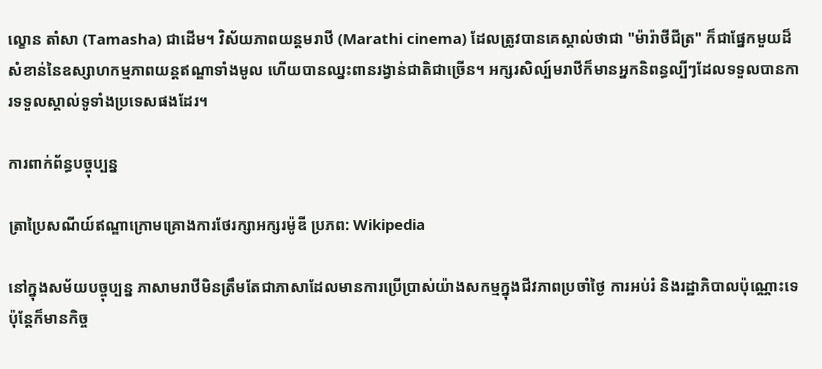ល្ខោន តាំសា (Tamasha) ជាដើម។ វិស័យភាពយន្តមរាឋី (Marathi cinema) ដែលត្រូវបានគេស្គាល់ថាជា "ម៉ារ៉ាថីជីត្រ" ក៏ជាផ្នែកមួយដ៏សំខាន់នៃឧស្សាហកម្មភាពយន្តឥណ្ឌាទាំងមូល ហើយបានឈ្នះពានរង្វាន់ជាតិជាច្រើន។ អក្សរសិល្ប៍មរាឋីក៏មានអ្នកនិពន្ធល្បីៗដែលទទួលបានការទទួលស្គាល់ទូទាំងប្រទេសផងដែរ។

ការពាក់ព័ន្ធបច្ចុប្បន្ន

ត្រាប្រៃសណីយ៍ឥណ្ឌាក្រោមគ្រោងការថែរក្សាអក្សរម៉ូឌី ប្រភព: Wikipedia

នៅក្នុងសម័យបច្ចុប្បន្ន ភាសាមរាឋីមិនត្រឹមតែជាភាសាដែលមានការប្រើប្រាស់យ៉ាងសកម្មក្នុងជីវភាពប្រចាំថ្ងៃ ការអប់រំ និងរដ្ឋាភិបាលប៉ុណ្ណោះទេ ប៉ុន្តែក៏មានកិច្ច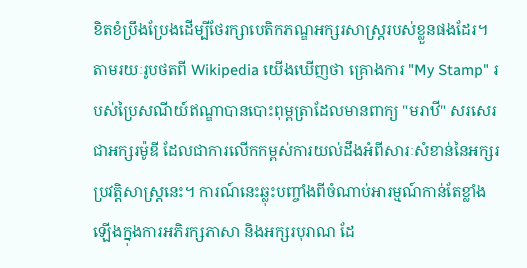ខិតខំប្រឹងប្រែងដើម្បីថែរក្សាបេតិកភណ្ឌអក្សរសាស្ត្ររបស់ខ្លួនផងដែរ។ តាមរយៈរូបថតពី Wikipedia យើងឃើញថា គ្រោងការ "My Stamp" របស់ប្រៃសណីយ៍ឥណ្ឌាបានបោះពុម្ពត្រាដែលមានពាក្យ "មរាឋី" សរសេរជាអក្សរម៉ូឌី ដែលជាការលើកកម្ពស់ការយល់ដឹងអំពីសារៈសំខាន់នៃអក្សរប្រវត្តិសាស្ត្រនេះ។ ការណ៍នេះឆ្លុះបញ្ចាំងពីចំណាប់អារម្មណ៍កាន់តែខ្លាំងឡើងក្នុងការអភិរក្សភាសា និងអក្សរបុរាណ ដែ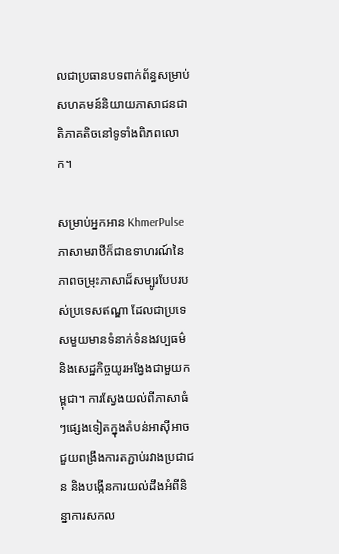លជាប្រធានបទពាក់ព័ន្ធសម្រាប់សហគមន៍និយាយភាសាជនជាតិភាគតិចនៅទូទាំងពិភពលោក។

សម្រាប់អ្នកអាន KhmerPulse ភាសាមរាឋីក៏ជាឧទាហរណ៍នៃភាពចម្រុះភាសាដ៏សម្បូរបែបរបស់ប្រទេសឥណ្ឌា ដែលជាប្រទេសមួយមានទំនាក់ទំនងវប្បធម៌ និងសេដ្ឋកិច្ចយូរអង្វែងជាមួយកម្ពុជា។ ការស្វែងយល់ពីភាសាធំៗផ្សេងទៀតក្នុងតំបន់អាស៊ីអាចជួយពង្រឹងការតភ្ជាប់រវាងប្រជាជន និងបង្កើនការយល់ដឹងអំពីនិន្នាការសកល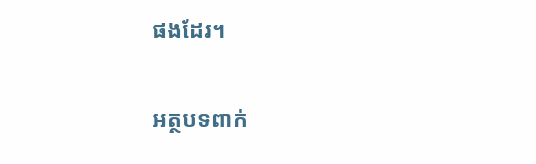ផងដែរ។

អត្ថបទពាក់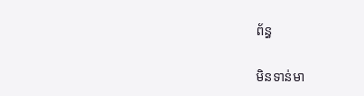ព័ន្ធ

មិនទាន់មា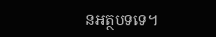នអត្ថបទទេ។